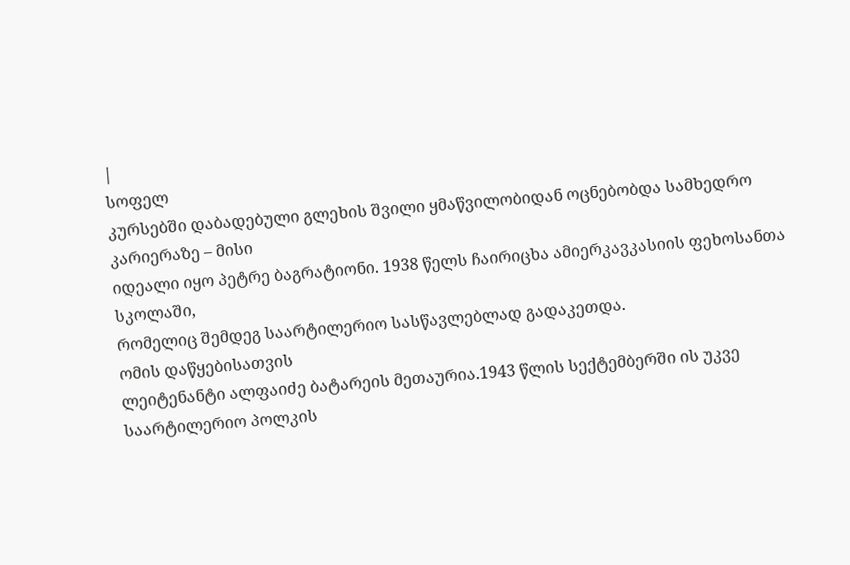|
სოფელ
კურსებში დაბადებული გლეხის შვილი ყმაწვილობიდან ოცნებობდა სამხედრო კარიერაზე – მისი
იდეალი იყო პეტრე ბაგრატიონი. 1938 წელს ჩაირიცხა ამიერკავკასიის ფეხოსანთა სკოლაში,
რომელიც შემდეგ საარტილერიო სასწავლებლად გადაკეთდა.
ომის დაწყებისათვის
ლეიტენანტი ალფაიძე ბატარეის მეთაურია.1943 წლის სექტემბერში ის უკვე საარტილერიო პოლკის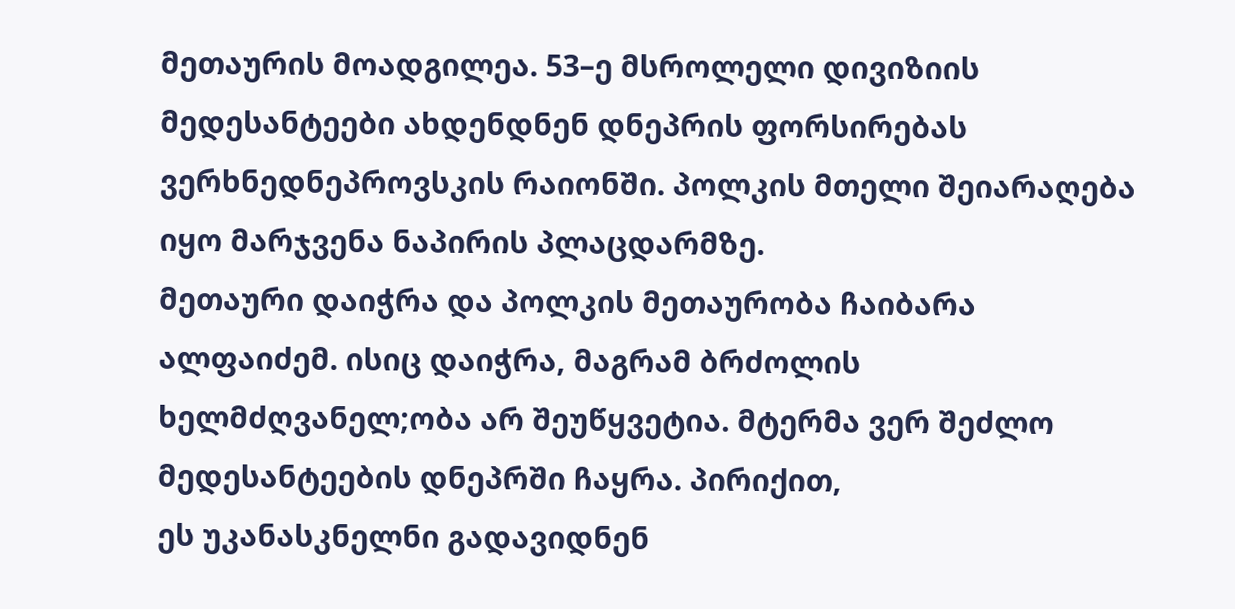მეთაურის მოადგილეა. 53–ე მსროლელი დივიზიის მედესანტეები ახდენდნენ დნეპრის ფორსირებას
ვერხნედნეპროვსკის რაიონში. პოლკის მთელი შეიარაღება იყო მარჯვენა ნაპირის პლაცდარმზე.
მეთაური დაიჭრა და პოლკის მეთაურობა ჩაიბარა ალფაიძემ. ისიც დაიჭრა, მაგრამ ბრძოლის
ხელმძღვანელ;ობა არ შეუწყვეტია. მტერმა ვერ შეძლო მედესანტეების დნეპრში ჩაყრა. პირიქით,
ეს უკანასკნელნი გადავიდნენ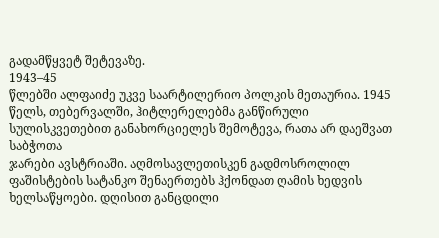გადამწყვეტ შეტევაზე.
1943–45
წლებში ალფაიძე უკვე საარტილერიო პოლკის მეთაურია. 1945 წელს, თებერვალში, ჰიტლერელებმა განწირული სულისკვეთებით განახორციელეს შემოტევა, რათა არ დაეშვათ საბჭოთა
ჯარები ავსტრიაში. აღმოსავლეთისკენ გადმოსროლილ ფაშისტების სატანკო შენაერთებს ჰქონდათ ღამის ხედვის ხელსაწყოები. დღისით განცდილი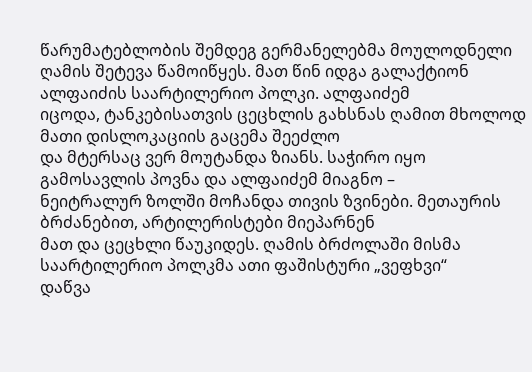წარუმატებლობის შემდეგ გერმანელებმა მოულოდნელი
ღამის შეტევა წამოიწყეს. მათ წინ იდგა გალაქტიონ ალფაიძის საარტილერიო პოლკი. ალფაიძემ
იცოდა, ტანკებისათვის ცეცხლის გახსნას ღამით მხოლოდ მათი დისლოკაციის გაცემა შეეძლო
და მტერსაც ვერ მოუტანდა ზიანს. საჭირო იყო გამოსავლის პოვნა და ალფაიძემ მიაგნო –
ნეიტრალურ ზოლში მოჩანდა თივის ზვინები. მეთაურის ბრძანებით, არტილერისტები მიეპარნენ
მათ და ცეცხლი წაუკიდეს. ღამის ბრძოლაში მისმა საარტილერიო პოლკმა ათი ფაშისტური „ვეფხვი“
დაწვა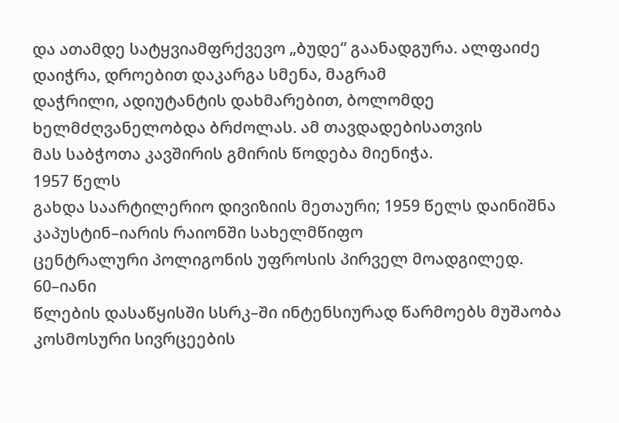და ათამდე სატყვიამფრქვევო „ბუდე“ გაანადგურა. ალფაიძე დაიჭრა, დროებით დაკარგა სმენა, მაგრამ
დაჭრილი, ადიუტანტის დახმარებით, ბოლომდე ხელმძღვანელობდა ბრძოლას. ამ თავდადებისათვის
მას საბჭოთა კავშირის გმირის წოდება მიენიჭა.
1957 წელს
გახდა საარტილერიო დივიზიის მეთაური; 1959 წელს დაინიშნა კაპუსტინ–იარის რაიონში სახელმწიფო
ცენტრალური პოლიგონის უფროსის პირველ მოადგილედ.
60–იანი
წლების დასაწყისში სსრკ–ში ინტენსიურად წარმოებს მუშაობა კოსმოსური სივრცეების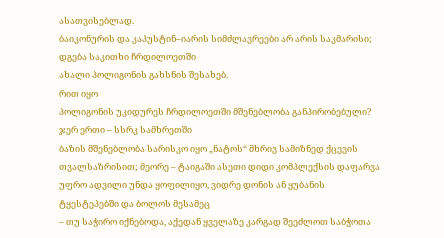ასათვისებლად.
ბაიკონურის და კაპუსტინ–იარის სიმძლავრეები არ არის საკმარისი; დგება საკითხი ჩრდილოეთში
ახალი პოლიგონის გახსნის შესახებ.
რით იყო
პოლიგონის უკიდურეს ჩრდილოეთში მშენებლობა განპირობებული? ჯერ ერთი – სსრკ სამხრეთში
ბაზის მშენებლობა სარისკო იყო „ნატოს“ მხრივ სამიზნედ ქცევის თვალსაზრისით; მეორე – ტაიგაში ასეთი დიდი კომპლექსის დაფარვა
უფრო ადვილი უნდა ყოფილიყო, ვიდრე დონის ან ყუბანის ტყესტეპებში და ბოლოს მესამეც
– თუ საჭირო იქნებოდა, აქედან ყველაზე კარგად შეეძლოთ საბჭოთა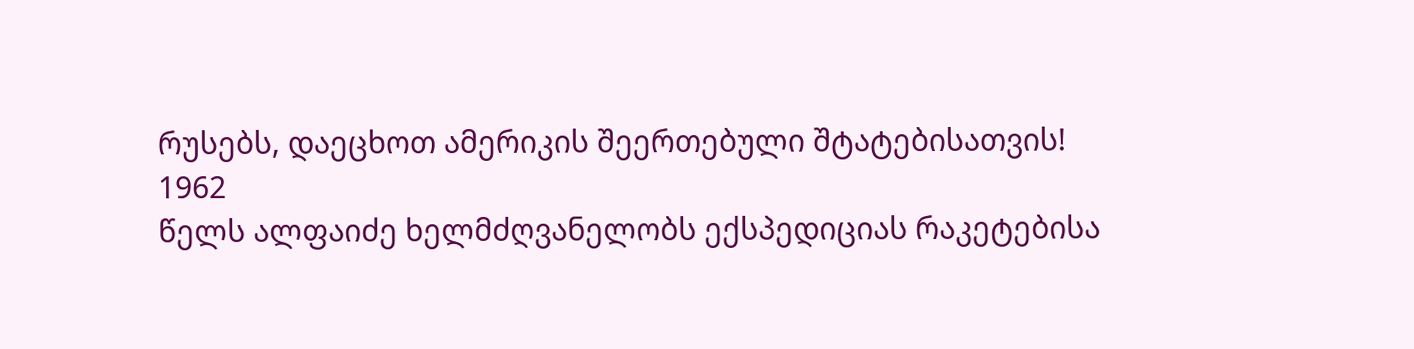რუსებს, დაეცხოთ ამერიკის შეერთებული შტატებისათვის!
1962
წელს ალფაიძე ხელმძღვანელობს ექსპედიციას რაკეტებისა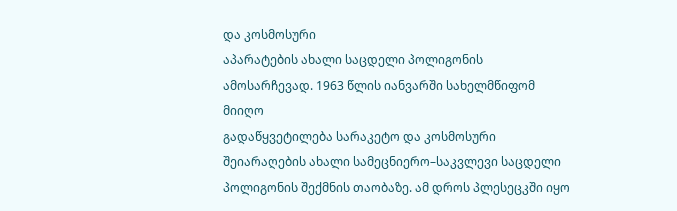და კოსმოსური
აპარატების ახალი საცდელი პოლიგონის ამოსარჩევად. 1963 წლის იანვარში სახელმწიფომ მიიღო
გადაწყვეტილება სარაკეტო და კოსმოსური შეიარაღების ახალი სამეცნიერო–საკვლევი საცდელი
პოლიგონის შექმნის თაობაზე. ამ დროს პლესეცკში იყო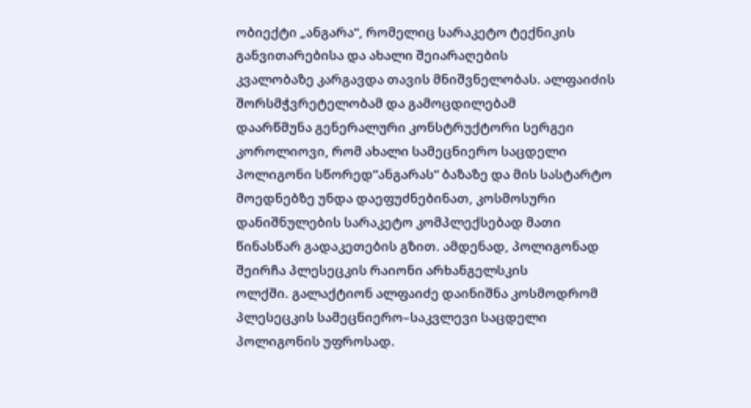ობიექტი „ანგარა“, რომელიც სარაკეტო ტექნიკის განვითარებისა და ახალი შეიარაღების
კვალობაზე კარგავდა თავის მნიშვნელობას. ალფაიძის შორსმჭვრეტელობამ და გამოცდილებამ
დაარწმუნა გენერალური კონსტრუქტორი სერგეი
კოროლიოვი, რომ ახალი სამეცნიერო საცდელი პოლიგონი სწორედ“ანგარას“ ბაზაზე და მის სასტარტო
მოედნებზე უნდა დაეფუძნებინათ, კოსმოსური დანიშნულების სარაკეტო კომპლექსებად მათი
წინასწარ გადაკეთების გზით. ამდენად, პოლიგონად შეირჩა პლესეცკის რაიონი არხანგელსკის
ოლქში. გალაქტიონ ალფაიძე დაინიშნა კოსმოდრომ პლესეცკის სამეცნიერო–საკვლევი საცდელი
პოლიგონის უფროსად.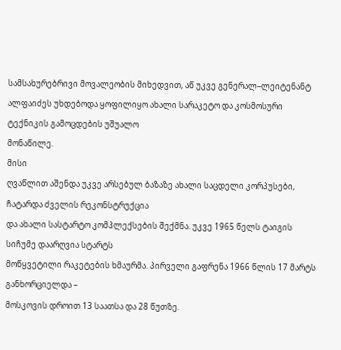სამსახურებრივი მოვალეობის მიხედვით, აწ უკვე გენერალ–ლეიტენანტ
ალფაიძეს უხდებოდა ყოფილიყო ახალი სარაკეტო და კოსმოსური ტექნიკის გამოცდების უშუალო
მონაწილე.
მისი
ღვაწლით აშენდა უკვე არსებულ ბაზაზე ახალი საცდელი კორპუსები, ჩატარდა ძველის რეკონსტრუქცია
და ახალი სასტარტო კომპლექსების შექმნა. უკვე 1965 წელს ტაიგის სიჩუმე დაარღვია სტარტს
მოწყვეტილი რაკეტების ხმაურმა. პირველი გაფრენა 1966 წლის 17 მარტს განხორციელდა –
მოსკოვის დროით 13 საათსა და 28 წუთზე.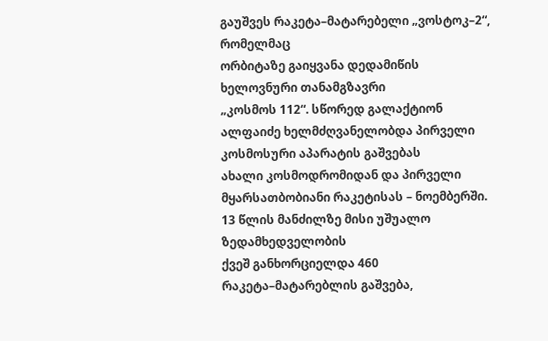გაუშვეს რაკეტა–მატარებელი „ვოსტოკ–2“, რომელმაც
ორბიტაზე გაიყვანა დედამიწის ხელოვნური თანამგზავრი
„კოსმოს 112“. სწორედ გალაქტიონ ალფაიძე ხელმძღვანელობდა პირველი კოსმოსური აპარატის გაშვებას
ახალი კოსმოდრომიდან და პირველი მყარსათბობიანი რაკეტისას – ნოემბერში. 13 წლის მანძილზე მისი უშუალო ზედამხედველობის
ქვეშ განხორციელდა 460 რაკეტა–მატარებლის გაშვება,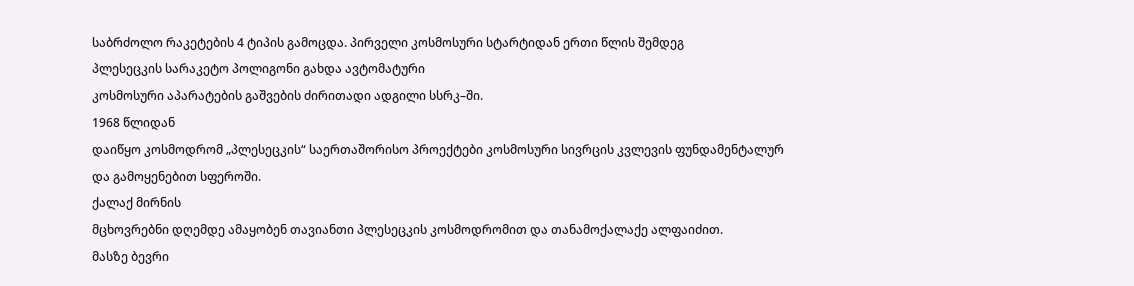საბრძოლო რაკეტების 4 ტიპის გამოცდა. პირველი კოსმოსური სტარტიდან ერთი წლის შემდეგ
პლესეცკის სარაკეტო პოლიგონი გახდა ავტომატური
კოსმოსური აპარატების გაშვების ძირითადი ადგილი სსრკ–ში.
1968 წლიდან
დაიწყო კოსმოდრომ „პლესეცკის“ საერთაშორისო პროექტები კოსმოსური სივრცის კვლევის ფუნდამენტალურ
და გამოყენებით სფეროში.
ქალაქ მირნის
მცხოვრებნი დღემდე ამაყობენ თავიანთი პლესეცკის კოსმოდრომით და თანამოქალაქე ალფაიძით.
მასზე ბევრი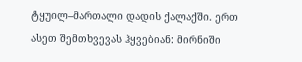ტყუილ–მართალი დადის ქალაქში. ერთ ასეთ შემთხვევას ჰყვებიან: მირნიში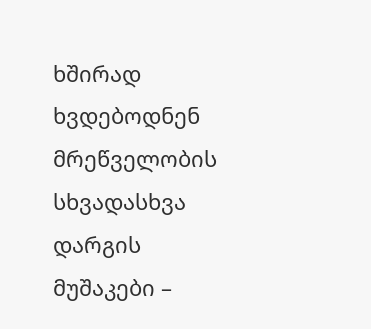ხშირად
ხვდებოდნენ მრეწველობის სხვადასხვა დარგის
მუშაკები –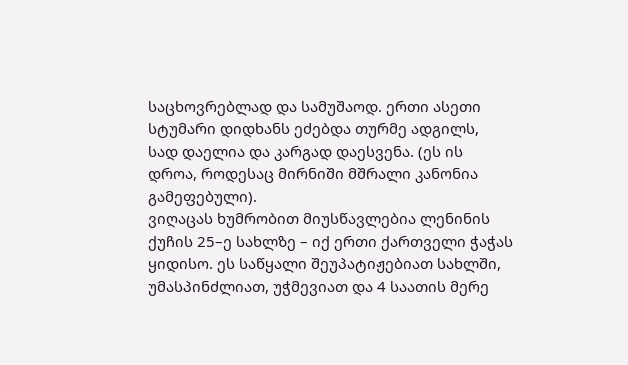საცხოვრებლად და სამუშაოდ. ერთი ასეთი სტუმარი დიდხანს ეძებდა თურმე ადგილს,
სად დაელია და კარგად დაესვენა. (ეს ის დროა, როდესაც მირნიში მშრალი კანონია გამეფებული).
ვიღაცას ხუმრობით მიუსწავლებია ლენინის ქუჩის 25–ე სახლზე – იქ ერთი ქართველი ჭაჭას
ყიდისო. ეს საწყალი შეუპატიჟებიათ სახლში, უმასპინძლიათ, უჭმევიათ და 4 საათის მერე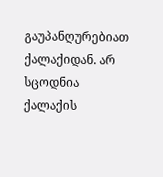გაუპანღურებიათ ქალაქიდან. არ სცოდნია ქალაქის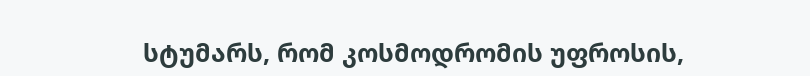სტუმარს, რომ კოსმოდრომის უფროსის,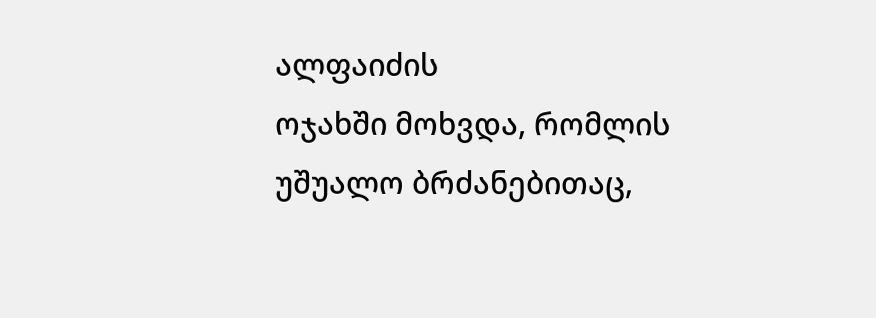ალფაიძის
ოჯახში მოხვდა, რომლის უშუალო ბრძანებითაც,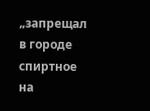„запрещал в городе спиртное
на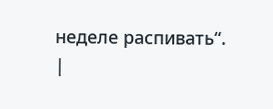неделе распивать“.
|